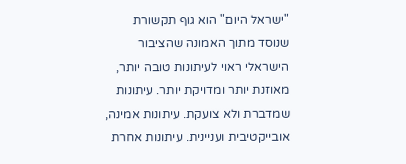"ישראל היום" הוא גוף תקשורת שנוסד מתוך האמונה שהציבור הישראלי ראוי לעיתונות טובה יותר, מאוזנת יותר ומדויקת יותר. עיתונות שמדברת ולא צועקת. עיתונות אמינה, אובייקטיבית ועניינית. עיתונות אחרת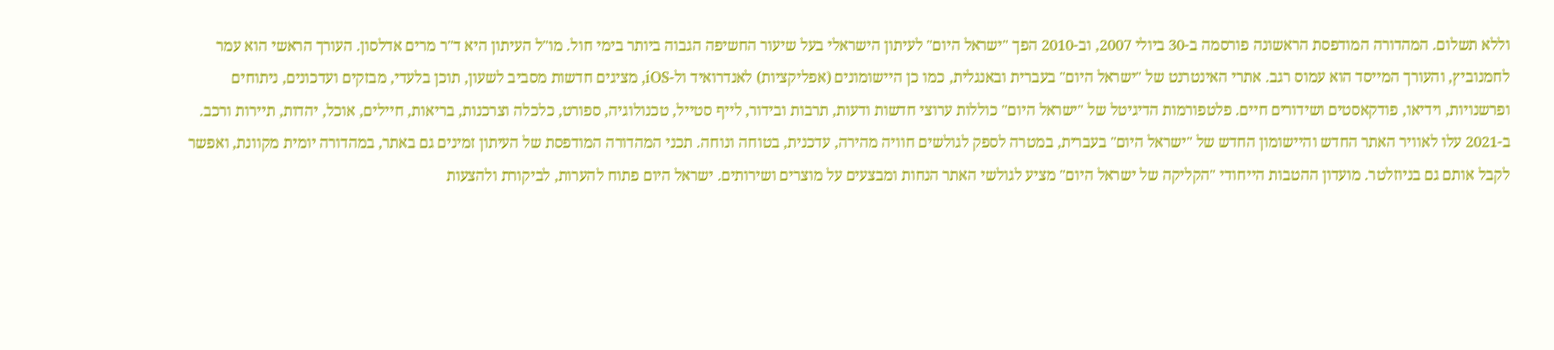וללא תשלום. המהדורה המודפסת הראשונה פורסמה ב-30 ביולי 2007, וב-2010 הפך "ישראל היום" לעיתון הישראלי בעל שיעור החשיפה הגבוה ביותר בימי חול. מו"ל העיתון היא ד"ר מרים אדלסון. העורך הראשי הוא עמר לחמנוביץ, והעורך המייסד הוא עמוס רגב. אתרי האינטרנט של "ישראל היום" בעברית ובאנגלית, כמו כן היישומונים (אפליקציות) לאנדרואיד ול-iOS, מציגים חדשות מסביב לשעון, תוכן בלעדי, מבזקים ועדכונים, ניתוחים ופרשנויות, וידיאו, פודקאסטים ושידורים חיים. פלטפורמות הדיגיטל של "ישראל היום" כוללות ערוצי חדשות ודעות, תרבות ובידור, לייף סטייל, טכנולוגיה, ספורט, כלכלה וצרכנות, בריאות, חיילים, אוכל, יהדות, תיירות ורכב. ב-2021 עלו לאוויר האתר החדש והיישומון החדש של "ישראל היום" בעברית, במטרה לספק לגולשים חוויה מהירה, עדכנית, בטוחה ונוחה. תכני המהדורה המודפסת של העיתון זמינים גם באתר, במהדורה יומית מקוונת, ואפשר לקבל אותם גם בניוזלטר. מועדון ההטבות הייחודי "הקליקה של ישראל היום" מציע לגולשי האתר הנחות ומבצעים על מוצרים ושירותים. ישראל היום פתוח להערות, לביקורת ולהצעות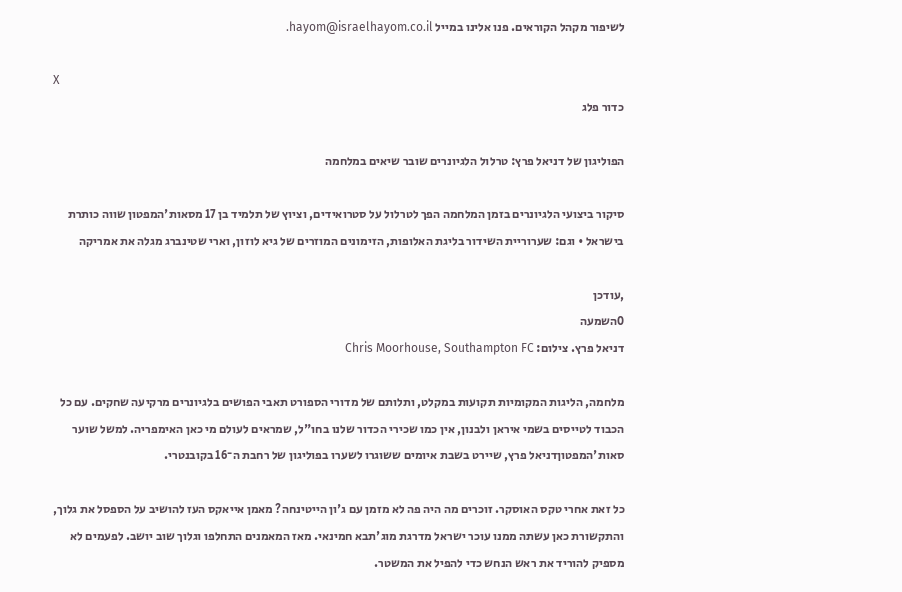לשיפור מקהל הקוראים. פנו אלינו במייל hayom@israelhayom.co.il.

X
כדור פלג

הפוליגון של דניאל פרץ: טרלול הלגיונרים שובר שיאים במלחמה

סיקור ביצועי הלגיונרים בזמן המלחמה הפך לטרלול על סטרואידים, וציוץ של תלמיד בן 17 מסאות'המפטון שווה כותרת בישראל • וגם: שערוריית השידור בליגת האלופות, הזימונים המוזרים של גיא לוזון, וארי שטינברג מגלה את אמריקה

,עודכן
0השמעה
דניאל פרץ. צילום: Chris Moorhouse, Southampton FC

מלחמה, הליגות המקומיות תקועות במקלט, ותלותם של מדורי הספורט תאבי הפושים בלגיונרים מרקיעה שחקים. עם כל הכבוד לטייסים בשמי איראן ולבנון, אין כמו שכירי הכדור שלנו בחו"ל, שמראים לעולם מי כאן האימפריה. למשל שוער סאות'המפטוןדניאל פרץ, שיירט בשבת איומים ששוגרו לשערו בפוליגון של רחבת ה־16 בקובנטרי.

כל זאת אחרי טקס האוסקר. זוכרים מה היה פה לא מזמן עם ג'ון הייטינחה? מאמן אייאקס העז להושיב על הספסל את גלוך, והתקשורת כאן עשתה ממנו עוכר ישראל מדרגת מוג'תבא חמינאי. מאז המאמנים התחלפו וגלוך שוב יושב. לפעמים לא מספיק להוריד את ראש הנחש כדי להפיל את המשטר.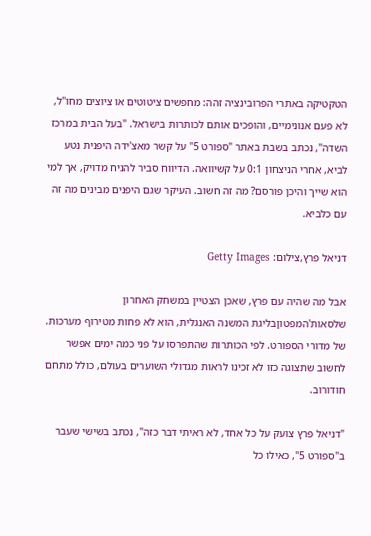הטקטיקה באתרי הפרובינציה זהה: מחפשים ציטוטים או ציוצים מחו"ל, לא פעם אנונימיים, והופכים אותם לכותרות בישראל. "בעל הבית במרכז השדה", נכתב בשבת באתר "ספורט 5" על קשר מאצ'ידה היפנית נטע לביא, אחרי הניצחון 0:1 על קשיוואה. הדיווח סביר להניח מדויק, אך למי הוא שייך והיכן פורסם? מה זה חשוב. העיקר שגם היפנים מבינים מה זה עם כלביא.

דניאל פרץ,צילום: Getty Images

אבל מה שהיה עם פרץ, שאכן הצטיין במשחק האחרון שלסאות'המפטוןבליגת המשנה האנגלית, הוא לא פחות מטירוף מערכות. של מדורי הספורט. לפי הכותרות שהתפרסו על פני כמה ימים אפשר לחשוב שתצוגה כזו לא זכינו לראות מגדולי השוערים בעולם, כולל מתחם חודורוב.

"דניאל פרץ צועק על כל אחד, לא ראיתי דבר כזה", נכתב בשישי שעבר ב"ספורט 5", כאילו כל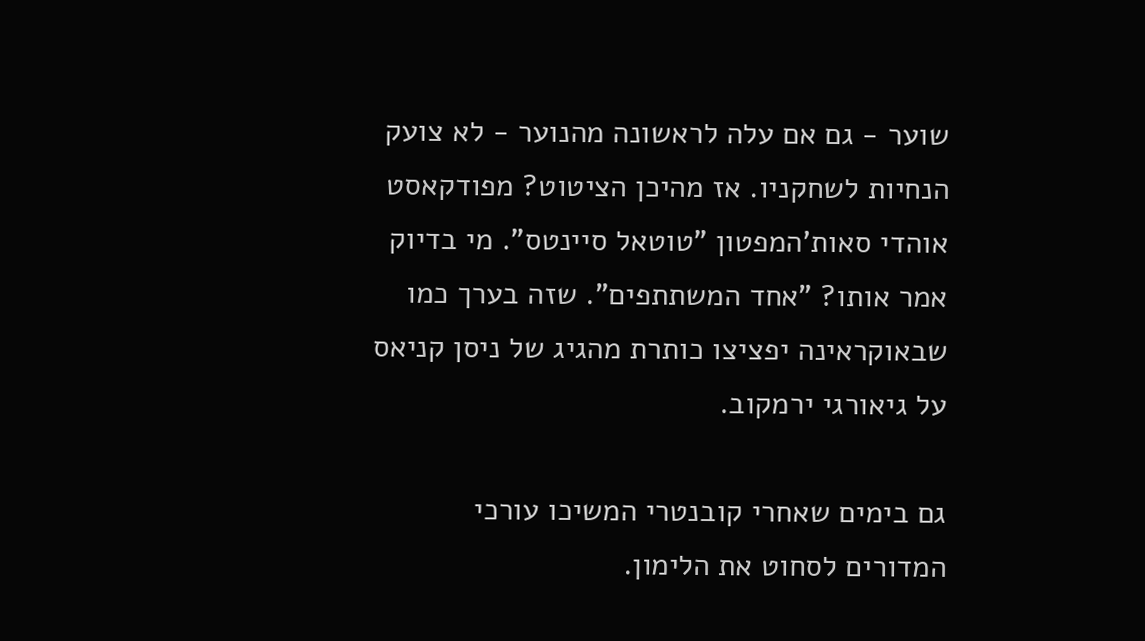שוער - גם אם עלה לראשונה מהנוער - לא צועק הנחיות לשחקניו. אז מהיכן הציטוט? מפודקאסט אוהדי סאות'המפטון "טוטאל סיינטס". מי בדיוק אמר אותו? "אחד המשתתפים". שזה בערך כמו שבאוקראינה יפציצו כותרת מהגיג של ניסן קניאס על גיאורגי ירמקוב.

גם בימים שאחרי קובנטרי המשיכו עורכי המדורים לסחוט את הלימון.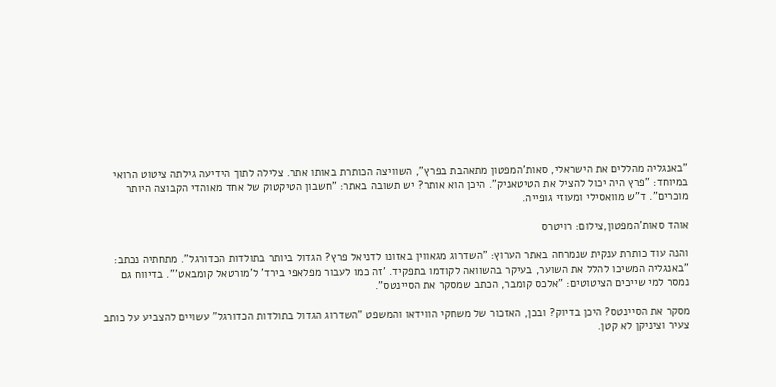"באנגליה מהללים את הישראלי, סאות'המפטון מתאהבת בפרץ", השוויצה הכותרת באותו אתר. צלילה לתוך הידיעה גילתה ציטוט הרואי במיוחד: "פרץ היה יכול להציל את הטיטאניק". היכן הוא אותר? יש תשובה באתר: "חשבון הטיקטוק של אחד מאוהדי הקבוצה היותר מוכרים". ד"ש מוואסילי ומעוזי גופייה.

אוהד סאות'המפטון,צילום: רויטרס

והנה עוד כותרת ענקית שנמרחה באתר הערוץ: "השדרוג מגאווין באזונו לדניאל פרץ? הגדול ביותר בתולדות הכדורגל". מתחתיה נכתב: "באנגליה המשיכו להלל את השוער, בעיקר בהשוואה לקודמו בתפקיד. 'זה כמו לעבור מפלאפי בירד' ל'מורטאל קומבאט'". בדיווח גם נמסר למי שייכים הציטוטים: "אלכס קומבר, הכתב שמסקר את הסיינטס".

מסקר את הסיינטס? היכן בדיוק? ובכן, האזכור של משחקי הווידאו והמשפט "השדרוג הגדול בתולדות הכדורגל" עשויים להצביע על כותב צעיר וציניקן לא קטן.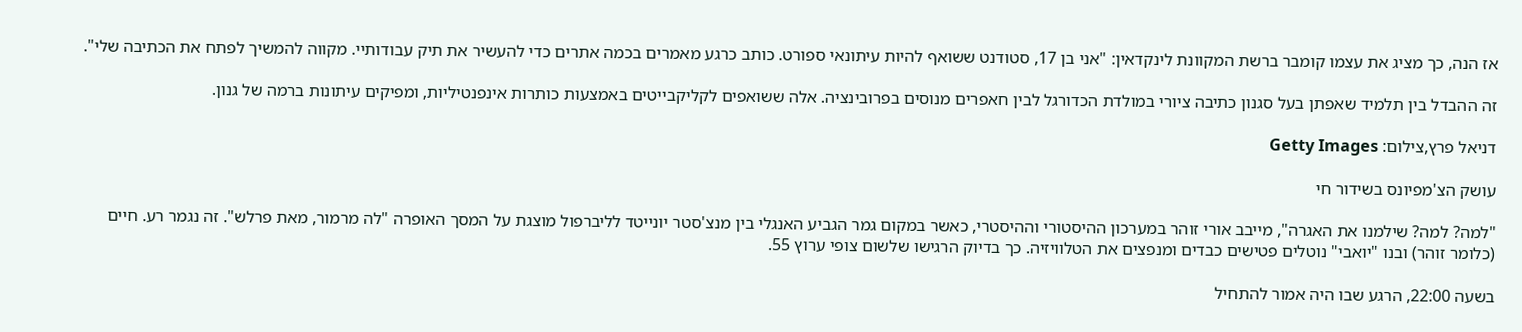אז הנה, כך מציג את עצמו קומבר ברשת המקוונת לינקדאין: "אני בן 17, סטודנט ששואף להיות עיתונאי ספורט. כותב כרגע מאמרים בכמה אתרים כדי להעשיר את תיק עבודותיי. מקווה להמשיך לפתח את הכתיבה שלי".

זה ההבדל בין תלמיד שאפתן בעל סגנון כתיבה ציורי במולדת הכדורגל לבין חאפרים מנוסים בפרובינציה. אלה ששואפים לקליקבייטים באמצעות כותרות אינפנטיליות, ומפיקים עיתונות ברמה של גנון.

דניאל פרץ,צילום: Getty Images

עושק הצ'מפיונס בשידור חי

"למה? למה? שילמנו את האגרה", מייבב אורי זוהר במערכון ההיסטורי וההיסטרי, כאשר במקום גמר הגביע האנגלי בין מנצ'סטר יונייטד לליברפול מוצגת על המסך האופרה "לה מרמור, מאת פרלש". זה נגמר רע. חיים (כלומר זוהר) ובנו "יואבי" נוטלים פטישים כבדים ומנפצים את הטלוויזיה. כך בדיוק הרגישו שלשום צופי ערוץ 55.

בשעה 22:00, הרגע שבו היה אמור להתחיל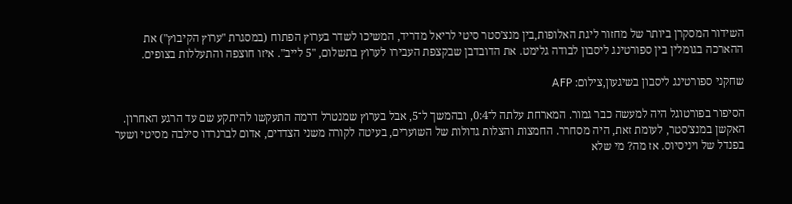השידור המסקרן ביותר של מחזור ליגת האלופות,בין מנצ'סטר סיטי לריאל מדריד, המשיכו לשדר בערוץ הפתוח (במסגרת "ערוץ הקיבוץ") את ההארכה בגומלין בין ספורטינג ליסבון לבודה גלימט. את הדובדבן שבקצפת העבירו לערוץ בתשלום, "5 לייב". איזו חוצפה והתעללות בצופים.

שחקני ספורטינג ליסבון בשיגעון,צילום: AFP

הסיפור בפורטוגל היה למעשה כבר גמור. המארחת עלתה ל־0:4, ובהמשך ל־5, אבל בערוץ שמנטרל דרמה התעקשו להיתקע שם עד הרגע האחרון. האקשן במנצ'סטר, לעומת זאת, היה מסחרר. החמצות והצלות גדולות של השוערים, בעיטה לקורה משני הצדדים, אדום לברנרדו סילבה מסיטי ושער בפנדל של ויניסיוס. אז מה? מי שלא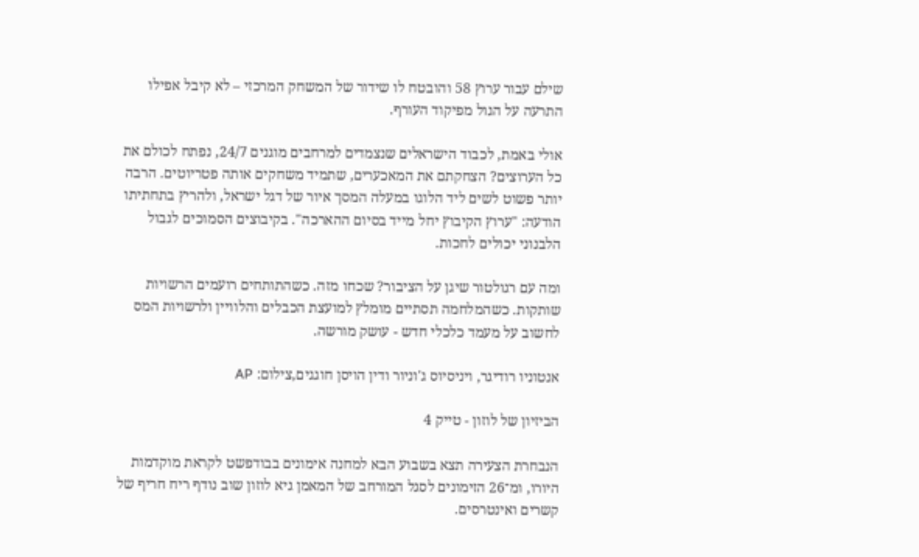שילם עבור ערוץ 58 והובטח לו שידור של המשחק המרכזי – לא קיבל אפילו התרעה על הגול מפיקוד העורף.

אולי באמת, לכבוד הישראלים שנצמדים למרחבים מוגנים 24/7, נפתח לכולם את כל הערוצים? הצחקתם את המאכערים, שתמיד משחקים אותה פטריוטים. הרבה יותר פשוט לשים ליד הלוגו במעלה המסך איור של דגל ישראל, ולהריץ בתחתיתו הודעה: "ערוץ הקיבוץ יחל מייד בסיום ההארכה". בקיבוצים הסמוכים לגבול הלבנוני יכולים לחכות.

ומה עם רגולטור שיגן על הציבור? שכחו מזה. כשהתותחים רועמים הרשויות שותקות. כשהמלחמה תסתיים מומלץ למועצת הכבלים והלוויין ולרשויות המס לחשוב על מעמד כלכלי חדש - עושק מורשה.

אנטוניו רודיגר, ויניסיוס ג'וניור ודין הויסן חוגגים,צילום: AP

הביזיון של לוזון - טייק 4

הנבחרת הצעירה תצא בשבוע הבא למחנה אימונים בבודפשט לקראת מוקדמות היורו, ומ־26 הזימונים לסגל המורחב של המאמן גיא לוזון שוב נודף ריח חריף של קשרים ואינטרסים.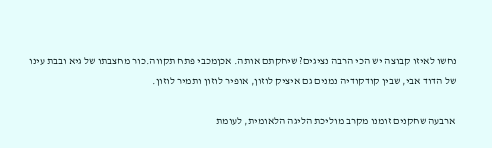נחשו לאיזו קבוצה יש הכי הרבה נציגים? שיחקתם אותה. אכןמכבי פתח תקווה.כור מחצבתו של גיא ובבת עינו של הדוד אבי, שבין קודקודיה נמנים גם איציק לוזון, אופיר לוזון ותמיר לוזון.

ארבעה שחקנים זומנו מקרב מוליכת הליגה הלאומית, לעומת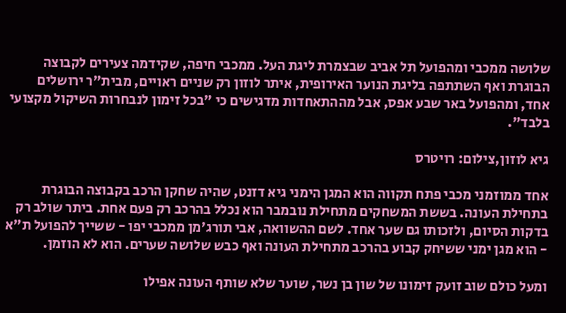שלושה ממכבי ומהפועל תל אביב שבצמרת ליגת העל. ממכבי חיפה, שקידמה צעירים לקבוצה הבוגרת ואף השתתפה בליגת הנוער האירופית, איתר לוזון רק שניים ראויים, מבית"ר ירושלים אחד, ומהפועל באר שבע אפס, אבל מההתאחדות מדגישים כי "בכל זימון לנבחרות השיקול מקצועי בלבד".

גיא לוזון,צילום: רויטרס

אחד ממוזמני מכבי פתח תקווה הוא המגן הימני גיא דזנט, שהיה שחקן הרכב בקבוצה הבוגרת בתחילת העונה. בששת המשחקים מתחילת נובמבר הוא נכלל בהרכב רק פעם אחת. ביתר שולב רק בדקות הסיום, ולזכותו גם שער אחד. לשם ההשוואה, אבי תורג'מן ממכבי יפו - ששייך להפועל ת"א - הוא מגן ימני ששיחק קבוע בהרכב מתחילת העונה ואף כבש שלושה שערים. הוא לא הוזמן.

ומעל כולם שוב זועק זימונו של שון בן נשר, שוער שלא שותף העונה אפילו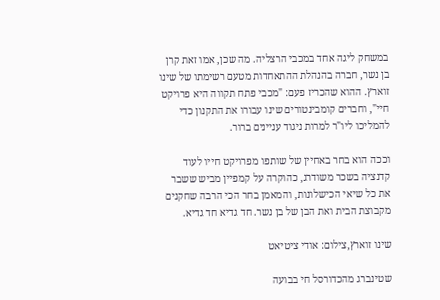במשחק ליגה אחד במכבי הרצליה. מה שכן, אמו זאת קרן בן נשר, חברה בהנהלת ההתאחדות מטעם רשימתו של שינו זוארץ. ההוא שהכריז פעם: "מכבי פתח תקווה היא פרויקט חיי", וחברים קומבינטורים שינו עבורו את התקנון כדי להמליכו ליו"ר למרות ניגוד עניינים ברור.

וככה הוא בחר באחיין של שותפו מפרויקט חייו לעוד קדנציה בשכר משודרג, כהוקרה על קמפיין מביש ששבר את כל שיאי הכישלונות, והמאמן בחר הכי הרבה שחקנים מקבוצת הבית ואת הבן של בן נשר. חד גדיא חד גדיא.

שינו זוארץ,צילום: אודי ציטיאט

שטינברג מהכדורסל חי בבועה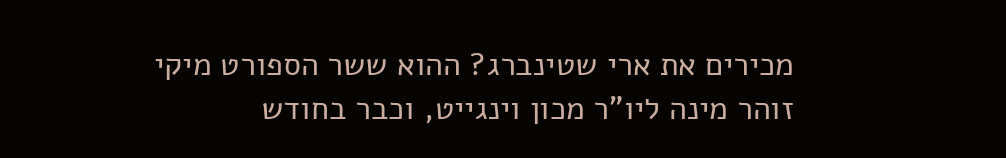מכירים את ארי שטינברג? ההוא ששר הספורט מיקי זוהר מינה ליו"ר מכון וינגייט, וכבר בחודש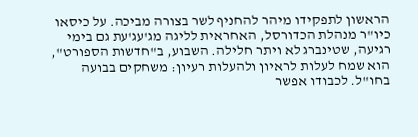הראשון לתפקידו מיהר להחניף לשר בצורה מביכה. על כיסאו כיו"ר מנהלת הכדורסל, האחראית לליגה מג'עג'עת גם בימי רגיעה, שטינברג לא ויתר חלילה. השבוע, ב"חדשות הספורט", הוא שמח לעלות לראיון ולהעלות רעיון: משחקים בבועה בחו"ל. לכבודו אפשר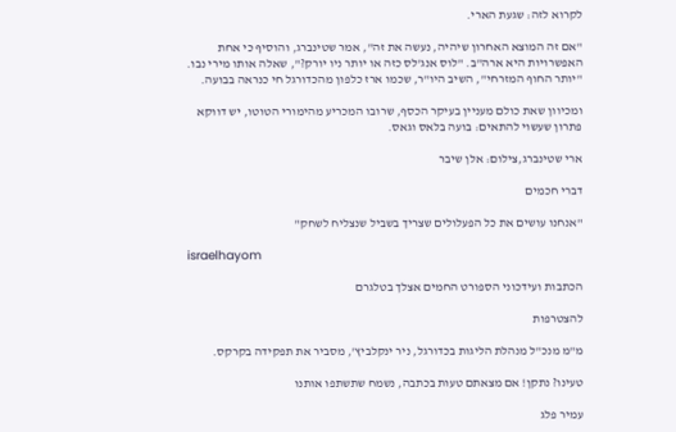לקרוא לזה: שגעת הארי.

"אם זה המוצא האחרון שיהיה, נעשה את זה", אמר שטינברג, והוסיף כי אחת האפשרויות היא ארה"ב. "לוס אנג'לס כזה או יותר ניו יורק?", שאלה אותו מירי נבו. "יותר החוף המזרחי", השיב היו"ר, שכמו ארז כלפון מהכדורגל חי כנראה בבועה.

ומכיוון שאת כולם מעניין בעיקר הכסף, שרובו המכריע מהימורי הטוטו, יש דווקא פתרון שעשוי להתאים: בועה בלאס וגאס.

ארי שטינברג,צילום: אלן שיבר

דברי חכמים

"אנחנו עושים את כל הפעלולים שצריך בשביל שנצליח לשחק"

israelhayom

הכתבות ועידכוני הספורט החמים אצלך בטלגרם

להצטרפות

מ"מ מנכ"ל מנהלת הליגות בכדורגל, ניר ינקלביץ', מסביר את תפקידה בקרקס.

טעינו? נתקן! אם מצאתם טעות בכתבה, נשמח שתשתפו אותנו

עמיר פלג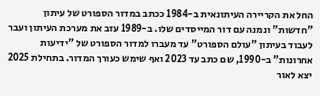החל את הקריירה העיתונאית ב-1984 ככתב במדור הספורט של עיתון "חדשות" ונמנה עם דור המייסדים שלו. ב-1989 עזב את מערכת העיתון ועבר לעבוד בעיתון "עולם הספורט" עד מעברו למדור הספורט של "ידיעות אחרונות" ב-1990, שם כתב עד 2023 ואף שימש כעורך המדור. בתחילת 2025 יצא לאור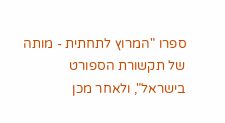ספרו "המרוץ לתחתית - מותה של תקשורת הספורט בישראל", ולאחר מכן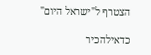הצטרף ל"ישראל היום"

כדאילהכיר